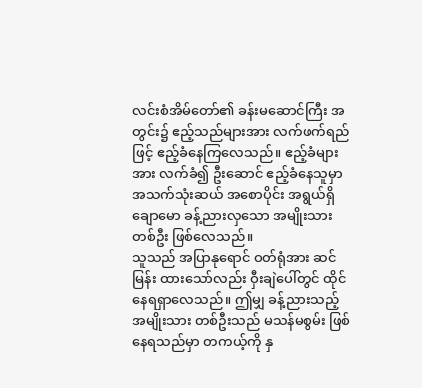လင်းစံအိမ်တော်၏ ခန်းမဆောင်ကြီး အတွင်း၌ ဧည့်သည်များအား လက်ဖက်ရည်ဖြင့် ဧည့်ခံနေကြလေသည်။ ဧည့်ခံများအား လက်ခံ၍ ဦးဆောင် ဧည့်ခံနေသူမှာ အသက်သုံးဆယ် အစောပိုင်း အရွယ်ရှိ ချောမော ခန့်ညားလှသော အမျိုးသား တစ်ဦး ဖြစ်လေသည်။
သူသည် အပြာနုရောင် ဝတ်ရုံအား ဆင်မြန်း ထားသော်လည်း ဝှီးချဲပေါ်တွင် ထိုင်နေရရှာလေသည်။ ဤမျှ ခန့်ညားသည့် အမျိုးသား တစ်ဦးသည် မသန်မစွမ်း ဖြစ်နေရသည်မှာ တကယ့်ကို နှ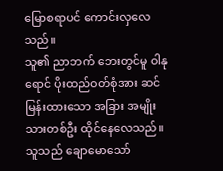မြောစရာပင် ကောင်းလှလေသည်။
သူ၏ ညာဘက် ဘေးတွင်မူ ဝါနုရောင် ပိုးထည်ဝတ်စုံအား ဆင်မြန်းထားသော အခြား အမျိုးသားတစ်ဦး ထိုင်နေလေသည်။ သူသည် ချောမောသော်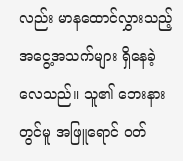လည်း မာနထောင်လွှားသည့် အငွေ့အသက်များ ရှိနေခဲ့လေသည်။ သူ၏ ဘေးနားတွင်မူ အဖြူရောင် ဝတ်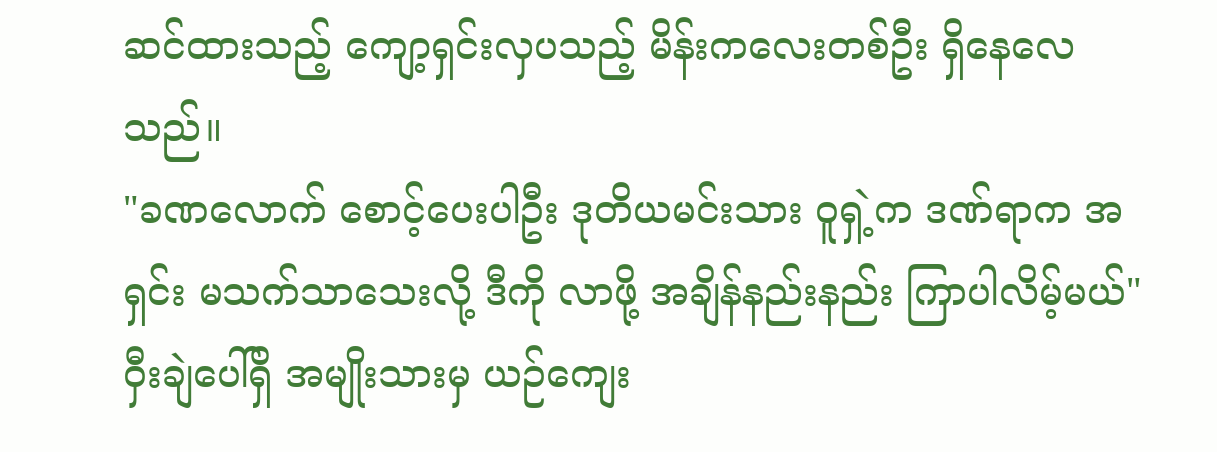ဆင်ထားသည့် ကျော့ရှင်းလှပသည့် မိန်းကလေးတစ်ဦး ရှိနေလေသည်။
"ခဏလောက် စောင့်ပေးပါဦး ဒုတိယမင်းသား ဝူရှဲ့က ဒဏ်ရာက အရှင်း မသက်သာသေးလို့ ဒီကို လာဖို့ အချိန်နည်းနည်း ကြာပါလိမ့်မယ်"
ဝှီးချဲပေါ်ရှိ အမျိုးသားမှ ယဉ်ကျေး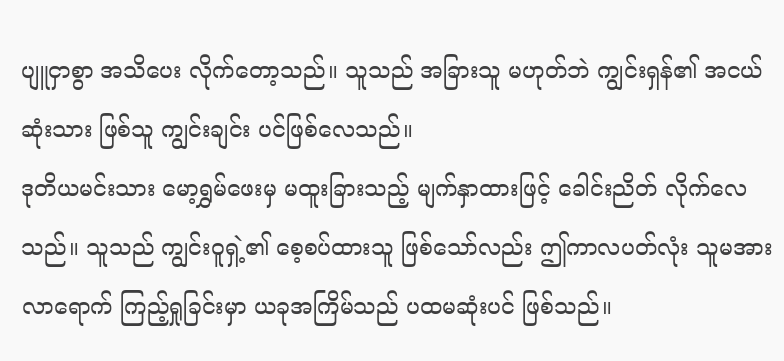ပျူငှာစွာ အသိပေး လိုက်တော့သည်။ သူသည် အခြားသူ မဟုတ်ဘဲ ကျွင်းရှန်၏ အငယ်ဆုံးသား ဖြစ်သူ ကျွင်းချင်း ပင်ဖြစ်လေသည်။
ဒုတိယမင်းသား မော့ရွှမ်ဖေးမှ မထူးခြားသည့် မျက်နှာထားဖြင့် ခေါင်းညိတ် လိုက်လေသည်။ သူသည် ကျွင်းဝူရှဲ့၏ စေ့စပ်ထားသူ ဖြစ်သော်လည်း ဤကာလပတ်လုံး သူမအား လာရောက် ကြည့်ရှုခြင်းမှာ ယခုအကြိမ်သည် ပထမဆုံးပင် ဖြစ်သည်။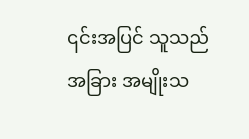၎င်းအပြင် သူသည် အခြား အမျိုးသ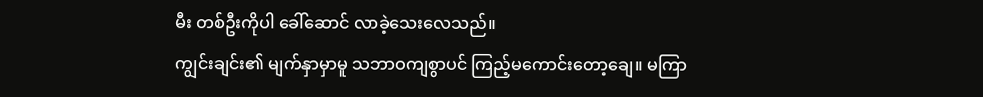မီး တစ်ဦးကိုပါ ခေါ်ဆောင် လာခဲ့သေးလေသည်။
ကျွင်းချင်း၏ မျက်နှာမှာမူ သဘာဝကျစွာပင် ကြည့်မကောင်းတော့ချေ။ မကြာ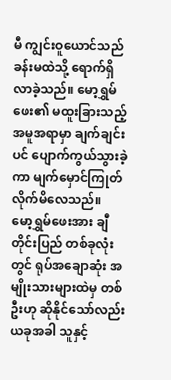မီ ကျွင်းဝူယောင်သည် ခန်းမထဲသို့ ရောက်ရှိလာခဲ့သည်။ မော့ရွှမ်ဖေး၏ မထူးခြားသည့် အမူအရာမှာ ချက်ချင်းပင် ပျောက်ကွယ်သွားခဲ့ကာ မျက်မှောင်ကြုတ် လိုက်မိလေသည်။
မော့ရွှမ်ဖေးအား ချီတိုင်းပြည် တစ်ခုလုံးတွင် ရုပ်အချောဆုံး အမျိုးသားများထဲမှ တစ်ဦးဟု ဆိုနိုင်သော်လည်း ယခုအခါ သူနှင့်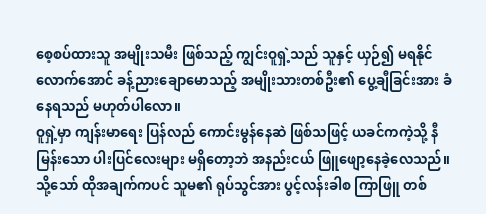စေ့စပ်ထားသူ အမျိုးသမီး ဖြစ်သည့် ကျွင်းဝူရှဲ့သည် သူနှင့် ယှဉ်၍ မရနိုင် လောက်အောင် ခန့်ညားချောမောသည့် အမျိုးသားတစ်ဦး၏ ပွေ့ချီခြင်းအား ခံနေရသည် မဟုတ်ပါလော။
ဝူရှဲ့မှာ ကျန်းမာရေး ပြန်လည် ကောင်းမွန်နေဆဲ ဖြစ်သဖြင့် ယခင်ကကဲ့သို့ နီမြန်းသော ပါးပြင်လေးများ မရှိတော့ဘဲ အနည်းငယ် ဖြူဖျော့နေခဲ့လေသည်။ သို့သော် ထိုအချက်ကပင် သူမ၏ ရုပ်သွင်အား ပွင့်လန်းခါစ ကြာဖြူ တစ်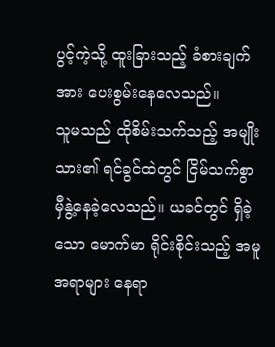ပွင့်ကဲ့သို့ ထူးခြားသည့် ခံစားချက်အား ပေးစွမ်းနေလေသည်။
သူမသည် ထိုစိမ်းသက်သည့် အမျိုးသား၏ ရင်ခွင်ထဲတွင် ငြိမ်သက်စွာ မှီနွဲ့နေခဲ့လေသည်။ ယခင်တွင် ရှိခဲ့သော မောက်မာ ရိုင်းစိုင်းသည့် အမူအရာများ နေရာ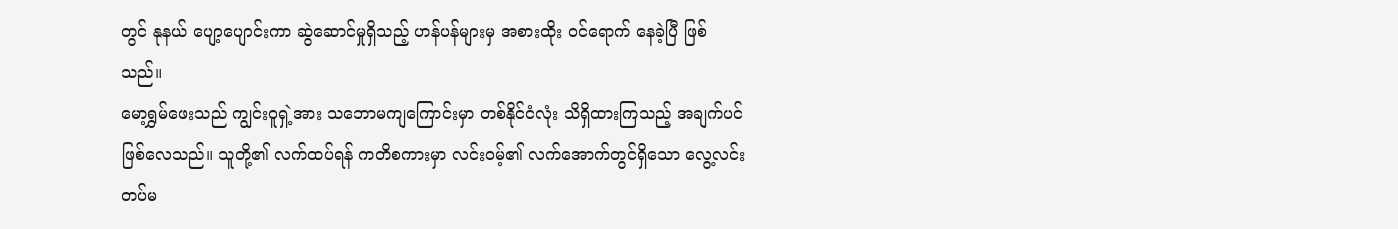တွင် နုနယ် ပျော့ပျောင်းကာ ဆွဲဆောင်မှုရှိသည့် ဟန်ပန်များမှ အစားထိုး ဝင်ရောက် နေခဲ့ပြီ ဖြစ်သည်။
မော့ရွှမ်ဖေးသည် ကျွင်းဝူရှဲ့အား သဘောမကျကြောင်းမှာ တစ်နိုင်ငံလုံး သိရှိထားကြသည့် အချက်ပင် ဖြစ်လေသည်။ သူတို့၏ လက်ထပ်ရန် ကတိစကားမှာ လင်းဝမ့်၏ လက်အောက်တွင်ရှိသော လွေ့လင်းတပ်မ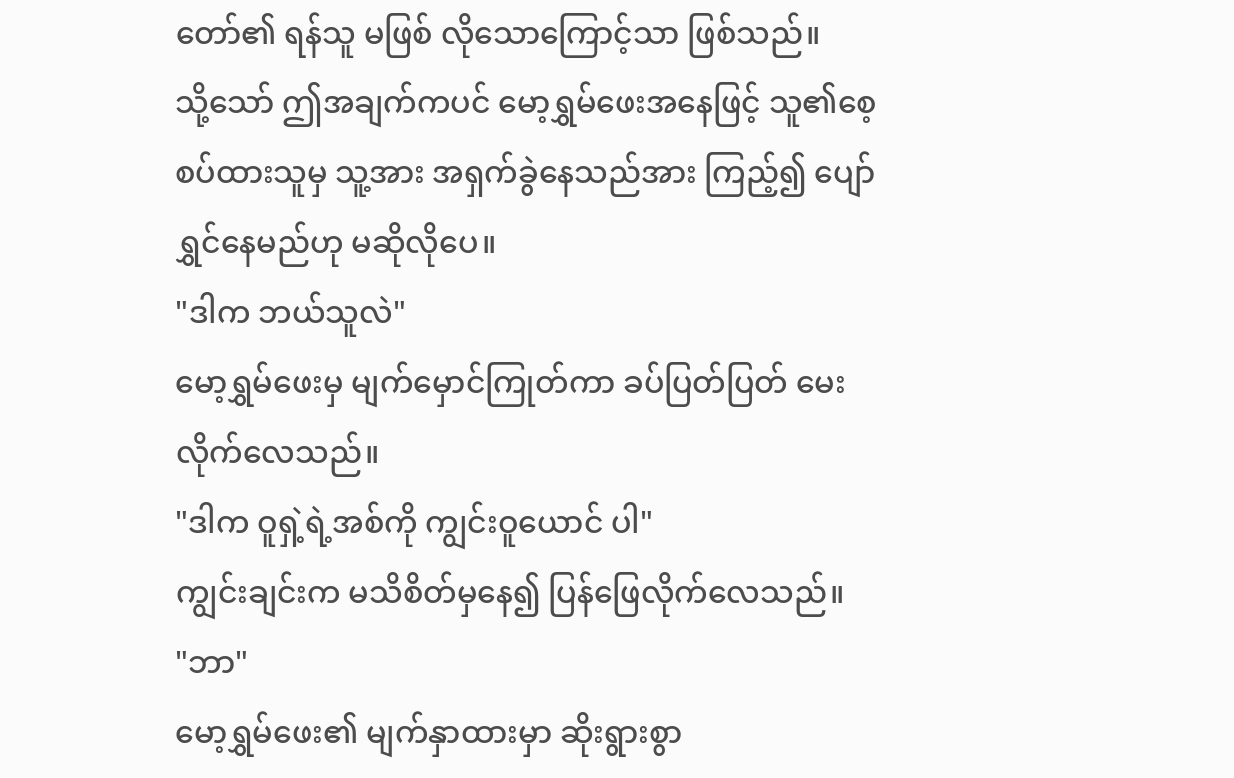တော်၏ ရန်သူ မဖြစ် လိုသောကြောင့်သာ ဖြစ်သည်။
သို့သော် ဤအချက်ကပင် မော့ရွှမ်ဖေးအနေဖြင့် သူ၏စေ့စပ်ထားသူမှ သူ့အား အရှက်ခွဲနေသည်အား ကြည့်၍ ပျော်ရွှင်နေမည်ဟု မဆိုလိုပေ။
"ဒါက ဘယ်သူလဲ"
မော့ရွှမ်ဖေးမှ မျက်မှောင်ကြုတ်ကာ ခပ်ပြတ်ပြတ် မေးလိုက်လေသည်။
"ဒါက ဝူရှဲ့ရဲ့အစ်ကို ကျွင်းဝူယောင် ပါ"
ကျွင်းချင်းက မသိစိတ်မှနေ၍ ပြန်ဖြေလိုက်လေသည်။
"ဘာ"
မော့ရွှမ်ဖေး၏ မျက်နှာထားမှာ ဆိုးရွားစွာ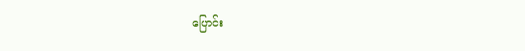ပြောင်း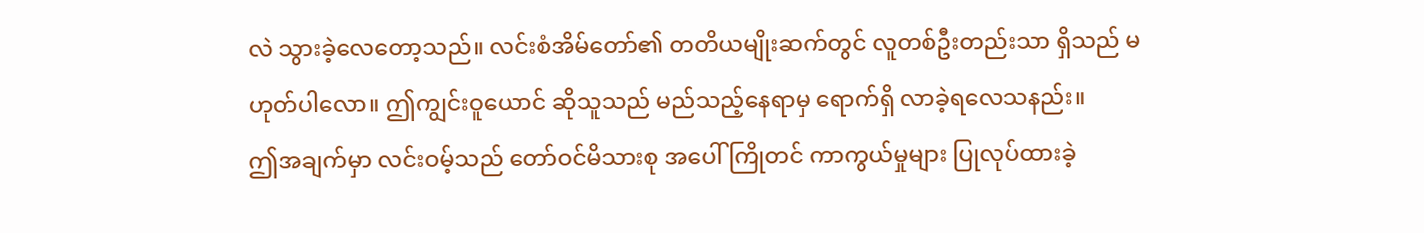လဲ သွားခဲ့လေတော့သည်။ လင်းစံအိမ်တော်၏ တတိယမျိုးဆက်တွင် လူတစ်ဦးတည်းသာ ရှိသည် မဟုတ်ပါလော။ ဤကျွင်းဝူယောင် ဆိုသူသည် မည်သည့်နေရာမှ ရောက်ရှိ လာခဲ့ရလေသနည်း။
ဤအချက်မှာ လင်းဝမ့်သည် တော်ဝင်မိသားစု အပေါ် ကြိုတင် ကာကွယ်မှုများ ပြုလုပ်ထားခဲ့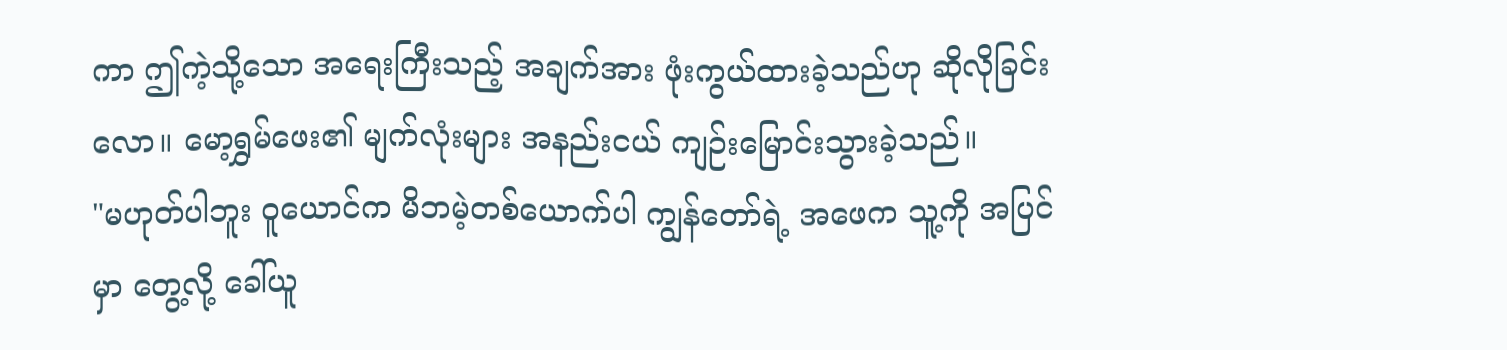ကာ ဤကဲ့သို့သော အရေးကြီးသည့် အချက်အား ဖုံးကွယ်ထားခဲ့သည်ဟု ဆိုလိုခြင်းလော။ မော့ရွှမ်ဖေး၏ မျက်လုံးများ အနည်းငယ် ကျဉ်းမြောင်းသွားခဲ့သည်။
"မဟုတ်ပါဘူး ဝူယောင်က မိဘမဲ့တစ်ယောက်ပါ ကျွန်တော်ရဲ့ အဖေက သူ့ကို အပြင်မှာ တွေ့လို့ ခေါ်ယူ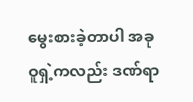မွေးစားခဲ့တာပါ အခု ဝူရှဲ့ကလည်း ဒဏ်ရာ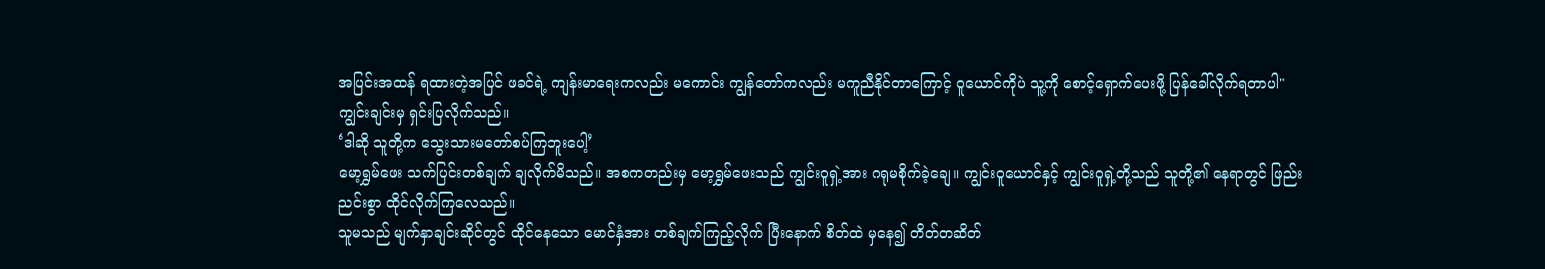အပြင်းအထန် ရထားတဲ့အပြင် ဖခင်ရဲ့ ကျန်းမာရေးကလည်း မကောင်း ကျွန်တော်ကလည်း မကူညီနိုင်တာကြောင့် ဝူယောင်ကိုပဲ သူ့ကို စောင့်ရှောက်ပေးဖို့ ပြန်ခေါ်လိုက်ရတာပါ"
ကျွင်းချင်းမှ ရှင်းပြလိုက်သည်။
‘ဒါဆို သူတို့က သွေးသားမတော်စပ်ကြဘူးပေါ့’
မော့ရွှမ်ဖေး သက်ပြင်းတစ်ချက် ချလိုက်မိသည်။ အစကတည်းမှ မော့ရွှမ်ဖေးသည် ကျွင်းဝူရှဲ့အား ဂရုမစိုက်ခဲ့ချေ။ ကျွင်းဝူယောင်နှင့် ကျွင်းဝူရှဲ့တို့သည် သူတို့၏ နေရာတွင် ဖြည်းညင်းစွာ ထိုင်လိုက်ကြလေသည်။
သူမသည် မျက်နှာချင်းဆိုင်တွင် ထိုင်နေသော မောင်နှံအား တစ်ချက်ကြည့်လိုက် ပြီးနောက် စိတ်ထဲ မှနေ၍ တိတ်တဆိတ်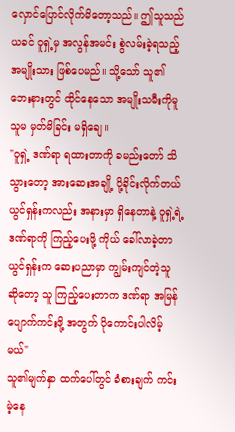လှောင်ပြောင်လိုက်မိတော့သည်။ ဤသူသည် ယခင် ဝူရှဲ့မှ အလွန်အမင်း စွဲလမ်းခဲ့ရသည့် အမျိုးသား ဖြစ်ပေမည်။ သို့သော် သူ၏ ဘေးနားတွင် ထိုင်နေသော အမျိုးသမီးကိုမူ သူမ မှတ်မိခြင်း မရှိချေ။
"ဝူရှဲ့ ဒဏ်ရာ ရထားတာကို ခမည်းတော် သိသွားတော့ အားဆေးအချို့ ပို့ခိုင်းလိုက်တယ် ယွင်ရှန်းကလည်း အနားမှာ ရှိနေတာနဲ့ ဝူရှဲ့ရဲ့ဒဏ်ရာကို ကြည့်ပေးဖို့ ကိုယ် ခေါ်လာခဲ့တာ ယွင်ရှန်းက ဆေးပညာမှာ ကျွမ်းကျင်တဲ့သူ ဆိုတော့ သူ ကြည့်ပေးတာက ဒဏ်ရာ အမြန် ပျောက်ကင်းဖို့ အတွက် ပိုကောင်းပါလိမ့်မယ်"
သူ၏မျက်နှာ ထက်ပေါ်တွင် ခံစားချက် ကင်းမဲ့နေ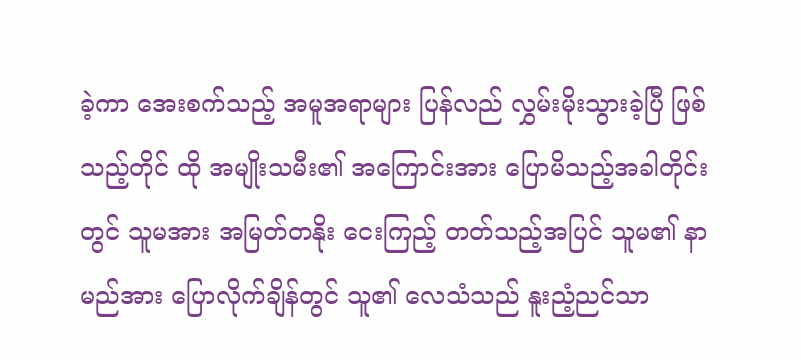ခဲ့ကာ အေးစက်သည့် အမူအရာများ ပြန်လည် လွှမ်းမိုးသွားခဲ့ပြီ ဖြစ်သည့်တိုင် ထို အမျိုးသမီး၏ အကြောင်းအား ပြောမိသည့်အခါတိုင်းတွင် သူမအား အမြတ်တနိုး ငေးကြည့် တတ်သည့်အပြင် သူမ၏ နာမည်အား ပြောလိုက်ချိန်တွင် သူ၏ လေသံသည် နူးညံ့ညင်သာ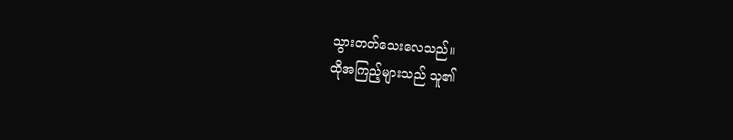သွားတတ်သေးလေသည်။
ထိုအကြည့်များသည် သူ၏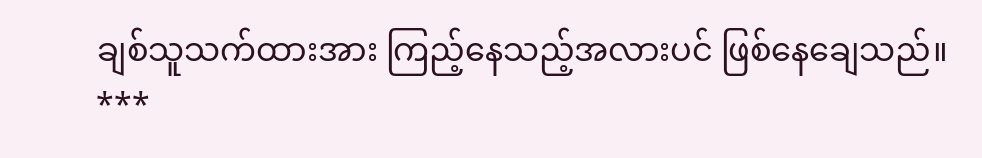ချစ်သူသက်ထားအား ကြည့်နေသည့်အလားပင် ဖြစ်နေချေသည်။
***